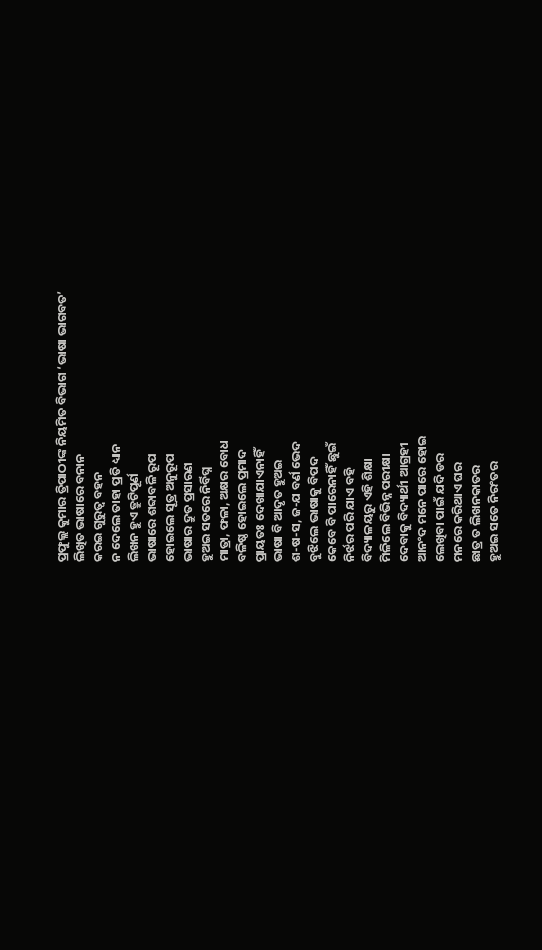ପ୍ରଫୁଲ୍ଲ କୁମାର ତ୍ରିପାଠୀଙ୍କ ନିୟମିତ ବିଭାଗ ‘ଭାଷା ଭାଗବତ’
ଲିଖିତ ଭାଷାରେ ବନାନ
କରଇ ଗୁରୁତ୍ବ ବହନ
ନ ଦେଲେ ତାହା ପ୍ରତି ଧ୍ୟାନ
ଲିଖନ ହୁଏ ତ୍ରୁଟିପୂର୍ଣ
ଭାଷାରେ ଶବ୍ଦାବଳି ରୂପ
ହୋଇଲେ ସୂତ୍ର ଅନୁରୂପ
ଭାଷାର ଦ୍ରୁତ ପ୍ରସାରଣ
ହୁଅଇ ସତରେ ନିର୍ବିଘ୍ନ
ମାତ୍ରା, ଫଳା, ଅକ୍ଷର ବୋଧ
ବଳିଷ୍ଠ ହୋଇଲେ ପ୍ରମାଦ
ପ୍ରାୟତଃ ଦେଖାଯାଏନାହିଁ
ଭାଷା ବି ଆଦୃତ ହୁଅଇ
ଶ-ଷ-ସ, ଜ-ଯ ବର୍ଣ ଭେଦ
ବୁଝିଲେ ଭାଷାକୁ ବିପଦ
କେବେ ବି ପାରେନାହିଁ ଛୁଇଁ
ନିର୍ଝର ପରି ଯାଏ ବହି
ବିଦ୍ୟାଳୟରୁ ଏହି ଶିକ୍ଷା
ମିଳିଲେ ବିଭିନ୍ନ ପରୀକ୍ଷା
ଦେବାକୁ ବିଦ୍ୟାର୍ଥୀ ଆଗ୍ରହୀ
ଆନଂଦ ମନେ ପାରେ ହୋଇ
ଲେଖିବା ପାଇଁ ଯଦି ଡର
ମନରେ କରିଥାଏ ଘର
ଛାତ୍ର ତ ଲିଖନକାତର
ହୁଅଇ ସତେ ନିରଂତର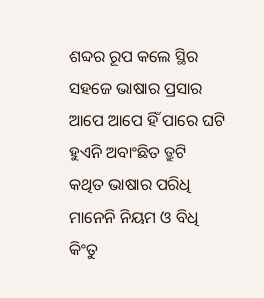ଶବ୍ଦର ରୂପ କଲେ ସ୍ଥିର
ସହଜେ ଭାଷାର ପ୍ରସାର
ଆପେ ଆପେ ହିଁ ପାରେ ଘଟି
ହୁଏନି ଅବାଂଛିତ ତ୍ରୁଟି
କଥିତ ଭାଷାର ପରିଧି
ମାନେନି ନିୟମ ଓ ବିଧି
କିଂତୁ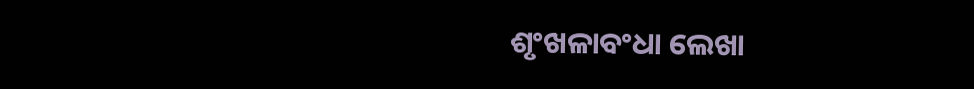ଶୃଂଖଳାବଂଧା ଲେଖା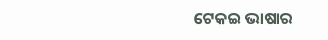ଟେକଇ ଭାଷାର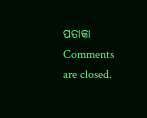ପତାକା
Comments are closed.